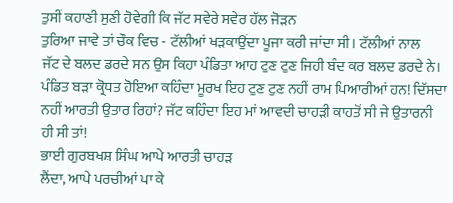ਤੁਸੀਂ ਕਹਾਣੀ ਸੁਣੀ ਹੋਵੇਗੀ ਕਿ ਜੱਟ ਸਵੇਰੇ ਸਵੇਰ ਹੱਲ ਜੋੜਨ
ਤੁਰਿਆ ਜਾਵੇ ਤਾਂ ਚੌਕ ਵਿਚ - ਟੱਲੀਆਂ ਖੜਕਾਉਂਦਾ ਪੂਜਾ ਕਰੀ ਜਾਂਦਾ ਸੀ। ਟੱਲੀਆਂ ਨਾਲ
ਜੱਟ ਦੇ ਬਲਦ ਡਰਦੇ ਸਨ ਉਸ ਕਿਹਾ ਪੰਡਿਤਾ ਆਹ ਟੁਣ ਟੁਣ ਜਿਹੀ ਬੰਦ ਕਰ ਬਲਦ ਡਰਦੇ ਨੇ।
ਪੰਡਿਤ ਬੜਾ ਕ੍ਰੋਧਤ ਹੋਇਆ ਕਹਿੰਦਾ ਮੂਰਖ ਇਹ ਟੁਣ ਟੁਣ ਨਹੀਂ ਰਾਮ ਪਿਆਰੀਆਂ ਹਨ! ਦਿੱਸਦਾ
ਨਹੀਂ ਆਰਤੀ ਉਤਾਰ ਰਿਹਾਂ? ਜੱਟ ਕਹਿੰਦਾ ਇਹ ਮਾਂ ਆਵਦੀ ਚਾਹੜੀ ਕਾਹਤੋਂ ਸੀ ਜੇ ਉਤਾਰਨੀ
ਹੀ ਸੀ ਤਾਂ!
ਭਾਈ ਗੁਰਬਖਸ਼ ਸਿੰਘ ਆਪੇ ਆਰਤੀ ਚਾਹੜ
ਲੈਂਦਾ, ਆਪੇ ਪਰਚੀਆਂ ਪਾ ਕੇ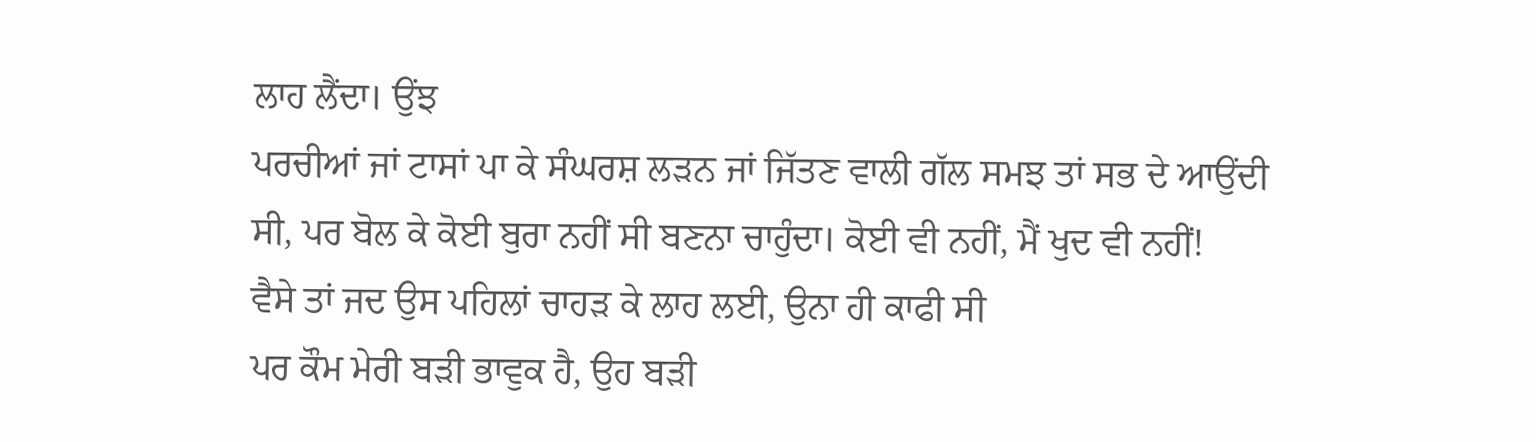ਲਾਹ ਲੈਂਦਾ। ਉਂਝ
ਪਰਚੀਆਂ ਜਾਂ ਟਾਸਾਂ ਪਾ ਕੇ ਸੰਘਰਸ਼ ਲੜਨ ਜਾਂ ਜਿੱਤਣ ਵਾਲੀ ਗੱਲ ਸਮਝ ਤਾਂ ਸਭ ਦੇ ਆਉਂਦੀ
ਸੀ, ਪਰ ਬੋਲ ਕੇ ਕੋਈ ਬੁਰਾ ਨਹੀਂ ਸੀ ਬਣਨਾ ਚਾਹੁੰਦਾ। ਕੋਈ ਵੀ ਨਹੀਂ, ਮੈਂ ਖੁਦ ਵੀ ਨਹੀਂ!
ਵੈਸੇ ਤਾਂ ਜਦ ਉਸ ਪਹਿਲਾਂ ਚਾਹੜ ਕੇ ਲਾਹ ਲਈ, ਉਨਾ ਹੀ ਕਾਫੀ ਸੀ
ਪਰ ਕੌਮ ਮੇਰੀ ਬੜੀ ਭਾਵੁਕ ਹੈ, ਉਹ ਬੜੀ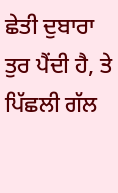ਛੇਤੀ ਦੁਬਾਰਾ ਤੁਰ ਪੈਂਦੀ ਹੈ, ਤੇ ਪਿੱਛਲੀ ਗੱਲ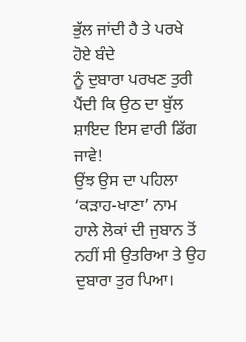ਭੁੱਲ ਜਾਂਦੀ ਹੈ ਤੇ ਪਰਖੇ ਹੋਏ ਬੰਦੇ
ਨੂੰ ਦੁਬਾਰਾ ਪਰਖਣ ਤੁਰੀ ਪੈਂਦੀ ਕਿ ਉਠ ਦਾ ਬੁੱਲ ਸ਼ਾਇਦ ਇਸ ਵਾਰੀ ਡਿੱਗ ਜਾਵੇ!
ਉਂਝ ਉਸ ਦਾ ਪਹਿਲਾ ‘ਕੜਾਹ-ਖਾਣਾ’ ਨਾਮ
ਹਾਲੇ ਲੋਕਾਂ ਦੀ ਜੁਬਾਨ ਤੋਂ ਨਹੀਂ ਸੀ ਉਤਰਿਆ ਤੇ ਉਹ ਦੁਬਾਰਾ ਤੁਰ ਪਿਆ।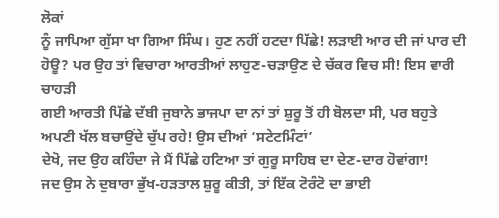ਲੋਕਾਂ
ਨੂੰ ਜਾਪਿਆ ਗੁੱਸਾ ਖਾ ਗਿਆ ਸਿੰਘ। ਹੁਣ ਨਹੀਂ ਹਟਦਾ ਪਿੱਛੇ! ਲੜਾਈ ਆਰ ਦੀ ਜਾਂ ਪਾਰ ਦੀ
ਹੋਊ? ਪਰ ਉਹ ਤਾਂ ਵਿਚਾਰਾ ਆਰਤੀਆਂ ਲਾਹੁਣ-ਚੜਾਉਣ ਦੇ ਚੱਕਰ ਵਿਚ ਸੀ! ਇਸ ਵਾਰੀ ਚਾਹੜੀ
ਗਈ ਆਰਤੀ ਪਿੱਛੇ ਦੱਬੀ ਜੁਬਾਨੇ ਭਾਜਪਾ ਦਾ ਨਾਂ ਤਾਂ ਸ਼ੁਰੂ ਤੋਂ ਹੀ ਬੋਲਦਾ ਸੀ, ਪਰ ਬਹੁਤੇ
ਅਪਣੀ ਖੱਲ ਬਚਾਉਂਦੇ ਚੁੱਪ ਰਹੇ! ਉਸ ਦੀਆਂ ‘ਸਟੇਟਮਿੰਟਾਂ’
ਦੇਖੋ, ਜਦ ਉਹ ਕਹਿੰਦਾ ਜੇ ਮੈਂ ਪਿੱਛੇ ਹਟਿਆ ਤਾਂ ਗੁਰੂ ਸਾਹਿਬ ਦਾ ਦੇਣ-ਦਾਰ ਹੋਵਾਂਗਾ!
ਜਦ ਉਸ ਨੇ ਦੁਬਾਰਾ ਭੁੱਖ-ਹੜਤਾਲ ਸ਼ੁਰੂ ਕੀਤੀ, ਤਾਂ ਇੱਕ ਟੋਰੰਟੋ ਦਾ ਭਾਈ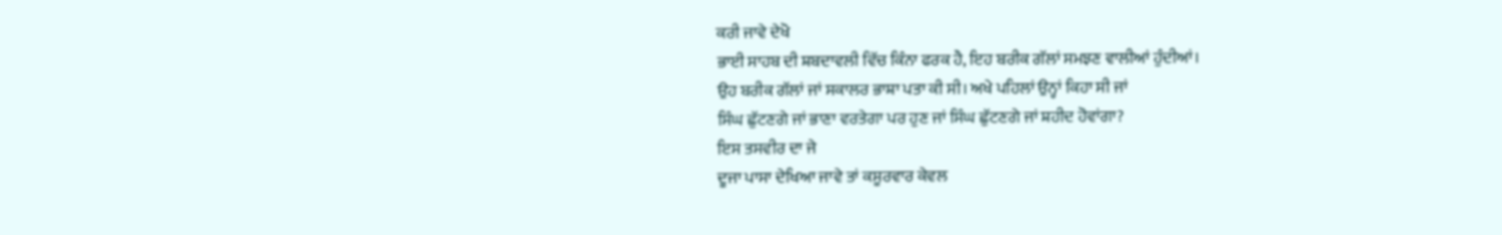ਕਰੀ ਜਾਵੇ ਦੇਖੋ
ਭਾਈ ਸਾਹਬ ਦੀ ਸ਼ਬਦਾਵਲੀ ਵਿੱਚ ਕਿੰਨਾ ਫਰਕ ਹੈ, ਇਹ ਬਰੀਕ ਗੱਲਾਂ ਸਮਝਣ ਵਾਲੀਆਂ ਹੁੰਦੀਆਂ।
ਉਹ ਬਰੀਕ ਗੱਲਾਂ ਜਾਂ ਸਕਾਲਰ ਭਾਸ਼ਾ ਪਤਾ ਕੀ ਸੀ। ਅਖੇ ਪਹਿਲਾਂ ਉਨ੍ਹਾਂ ਕਿਹਾ ਸੀ ਜਾਂ
ਸਿੰਘ ਛੁੱਟਣਗੇ ਜਾਂ ਭਾਣਾ ਵਰਤੇਗਾ ਪਰ ਹੁਣ ਜਾਂ ਸਿੰਘ ਛੁੱਟਣਗੇ ਜਾਂ ਸ਼ਹੀਦ ਹੋਵਾਂਗਾ?
ਇਸ ਤਸਵੀਰ ਦਾ ਜੇ
ਦੂਜਾ ਪਾਸਾ ਦੇਖਿਆ ਜਾਵੇ ਤਾਂ ਕਸੂਰਵਾਰ ਕੇਵਲ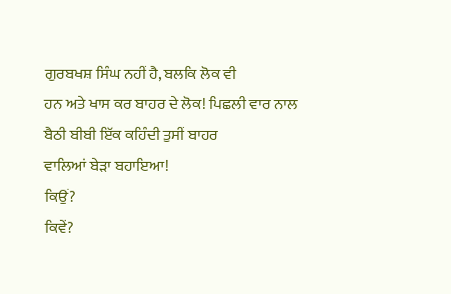ਗੁਰਬਖਸ਼ ਸਿੰਘ ਨਹੀਂ ਹੈ, ਬਲਕਿ ਲੋਕ ਵੀ
ਹਨ ਅਤੇ ਖਾਸ ਕਰ ਬਾਹਰ ਦੇ ਲੋਕ! ਪਿਛਲੀ ਵਾਰ ਨਾਲ ਬੈਠੀ ਬੀਬੀ ਇੱਕ ਕਹਿੰਦੀ ਤੁਸੀਂ ਬਾਹਰ
ਵਾਲਿਆਂ ਬੇੜਾ ਬਹਾਇਆ!
ਕਿਉਂ?
ਕਿਵੇਂ?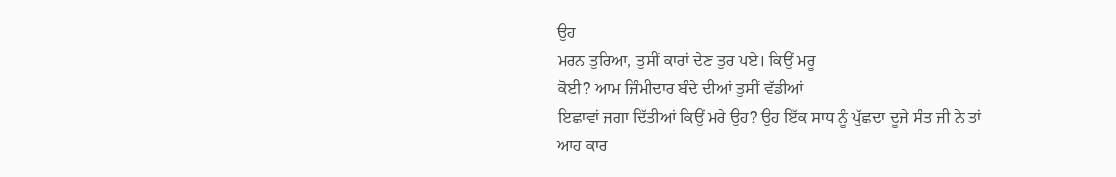ਉਹ
ਮਰਨ ਤੁਰਿਆ, ਤੁਸੀਂ ਕਾਰਾਂ ਦੇਣ ਤੁਰ ਪਏ। ਕਿਉਂ ਮਰੂ
ਕੋਈ? ਆਮ ਜਿੰਮੀਦਾਰ ਬੰਦੇ ਦੀਆਂ ਤੁਸੀਂ ਵੱਡੀਆਂ
ਇਛਾਵਾਂ ਜਗਾ ਦਿੱਤੀਆਂ ਕਿਉਂ ਮਰੇ ਉਹ? ਉਹ ਇੱਕ ਸਾਧ ਨੂੰ ਪੁੱਛਦਾ ਦੂਜੇ ਸੰਤ ਜੀ ਨੇ ਤਾਂ
ਆਹ ਕਾਰ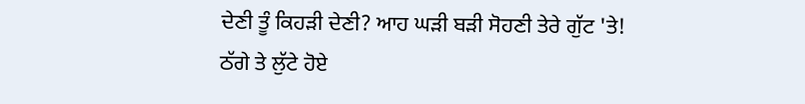ਦੇਣੀ ਤੂੰ ਕਿਹੜੀ ਦੇਣੀ? ਆਹ ਘੜੀ ਬੜੀ ਸੋਹਣੀ ਤੇਰੇ ਗੁੱਟ 'ਤੇ!
ਠੱਗੇ ਤੇ ਲੁੱਟੇ ਹੋਏ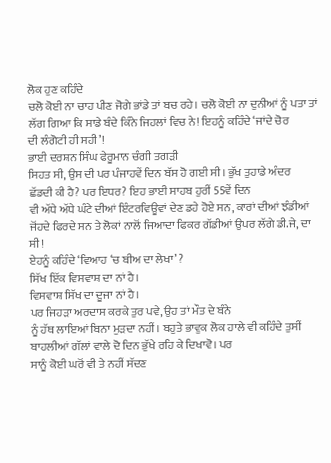ਲੋਕ ਹੁਣ ਕਹਿੰਦੇ
ਚਲੋ ਕੋਈ ਨਾ ਚਾਹ ਪੀਣ ਜੋਗੇ ਭਾਂਡੇ ਤਾਂ ਬਚ ਰਹੇ। ਚਲੋ ਕੋਈ ਨਾ ਦੁਨੀਆਂ ਨੂੰ ਪਤਾ ਤਾਂ
ਲੱਗ ਗਿਆ ਕਿ ਸਾਡੇ ਬੰਦੇ ਕਿੰਨੇ ਜਿਹਲਾਂ ਵਿਚ ਨੇ! ਇਹਨੂੰ ਕਹਿੰਦੇ ‘ਜਾਂਦੇ ਚੋਰ
ਦੀ ਲੰਗੋਟੀ ਹੀ ਸਹੀ’!
ਭਾਈ ਦਰਸ਼ਨ ਸਿੰਘ ਫੇਰੂਮਾਨ ਚੰਗੀ ਤਗੜੀ
ਸਿਹਤ ਸੀ, ਉਸ ਦੀ ਪਰ ਪੰਜਾਹਵੇਂ ਦਿਨ ਬੱਸ ਹੋ ਗਈ ਸੀ। ਭੁੱਖ ਤੁਹਾਡੇ ਅੰਦਰ
ਛੱਡਦੀ ਕੀ ਹੈ? ਪਰ ਇਧਰ? ਇਹ ਭਾਈ ਸਾਹਬ ਹੁਰੀਂ 55ਵੇਂ ਦਿਨ
ਵੀ ਅੱਧੇ ਅੱਧੇ ਘੰਟੇ ਦੀਆਂ ਇੰਟਰਵਿਊਵਾਂ ਦੇਣ ਡਹੇ ਹੋਏ ਸਨ, ਕਾਰਾਂ ਦੀਆਂ ਝੰਡੀਆਂ
ਜੋਂਹਦੇ ਫਿਰਦੇ ਸਨ ਤੇ ਲੋਕਾਂ ਨਾਲੋਂ ਜਿਆਦਾ ਫਿਕਰ ਗੱਡੀਆਂ ਉਪਰ ਲੱਗੇ ਡੀ.ਜੇ, ਦਾ ਸੀ!
ਏਹਨੂੰ ਕਹਿੰਦੇ ‘ਵਿਆਹ ‘ਚ ਬੀਅ ਦਾ ਲੇਖਾ’ ?
ਸਿੱਖ ਇੱਕ ਵਿਸਵਾਸ਼ ਦਾ ਨਾਂ ਹੈ।
ਵਿਸਵਾਸ਼ ਸਿੱਖ ਦਾ ਦੂਜਾ ਨਾਂ ਹੈ।
ਪਰ ਜਿਹੜਾ ਅਰਦਾਸ ਕਰਕੇ ਤੁਰ ਪਵੇ, ਉਹ ਤਾਂ ਮੌਤ ਦੇ ਬੰਨੇ
ਨੂੰ ਹੱਥ ਲਾਇਆਂ ਬਿਨਾ ਮੁੜਦਾ ਨਹੀਂ। ਬਹੁਤੇ ਭਾਵੁਕ ਲੋਕ ਹਾਲੇ ਵੀ ਕਹਿੰਦੇ ਤੁਸੀਂ
ਬਾਹਲੀਆਂ ਗੱਲਾਂ ਵਾਲੇ ਦੋ ਦਿਨ ਭੁੱਖੇ ਰਹਿ ਕੇ ਦਿਖਾਵੋ। ਪਰ
ਸਾਨੂੰ ਕੋਈ ਘਰੋਂ ਵੀ ਤੇ ਨਹੀਂ ਸੱਦਣ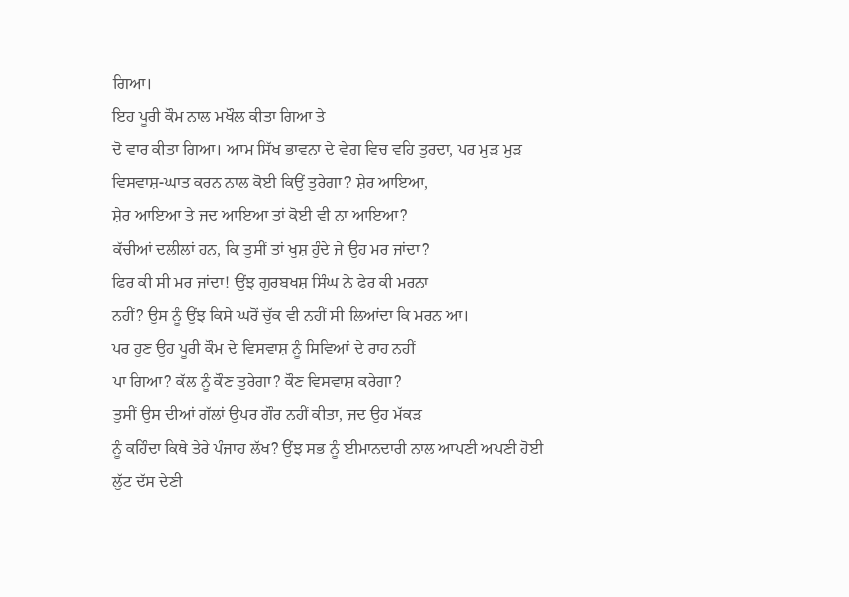ਗਿਆ।
ਇਹ ਪੂਰੀ ਕੌਮ ਨਾਲ ਮਖੌਲ ਕੀਤਾ ਗਿਆ ਤੇ
ਦੋ ਵਾਰ ਕੀਤਾ ਗਿਆ। ਆਮ ਸਿੱਖ ਭਾਵਨਾ ਦੇ ਵੇਗ ਵਿਚ ਵਹਿ ਤੁਰਦਾ, ਪਰ ਮੁੜ ਮੁੜ
ਵਿਸਵਾਸ਼-ਘਾਤ ਕਰਨ ਨਾਲ ਕੋਈ ਕਿਉਂ ਤੁਰੇਗਾ? ਸ਼ੇਰ ਆਇਆ,
ਸ਼ੇਰ ਆਇਆ ਤੇ ਜਦ ਆਇਆ ਤਾਂ ਕੋਈ ਵੀ ਨਾ ਆਇਆ?
ਕੱਚੀਆਂ ਦਲੀਲਾਂ ਹਨ, ਕਿ ਤੁਸੀਂ ਤਾਂ ਖੁਸ਼ ਹੁੰਦੇ ਜੇ ਉਹ ਮਰ ਜਾਂਦਾ?
ਫਿਰ ਕੀ ਸੀ ਮਰ ਜਾਂਦਾ! ਉਂਝ ਗੁਰਬਖਸ਼ ਸਿੰਘ ਨੇ ਫੇਰ ਕੀ ਮਰਨਾ
ਨਹੀਂ? ਉਸ ਨੂੰ ਉਂਝ ਕਿਸੇ ਘਰੋਂ ਚੁੱਕ ਵੀ ਨਹੀਂ ਸੀ ਲਿਆਂਦਾ ਕਿ ਮਰਨ ਆ।
ਪਰ ਹੁਣ ਉਹ ਪੂਰੀ ਕੌਮ ਦੇ ਵਿਸਵਾਸ਼ ਨੂੰ ਸਿਵਿਆਂ ਦੇ ਰਾਹ ਨਹੀਂ
ਪਾ ਗਿਆ? ਕੱਲ ਨੂੰ ਕੌਣ ਤੁਰੇਗਾ? ਕੌਣ ਵਿਸਵਾਸ਼ ਕਰੇਗਾ?
ਤੁਸੀਂ ਉਸ ਦੀਆਂ ਗੱਲਾਂ ਉਪਰ ਗੌਰ ਨਹੀਂ ਕੀਤਾ, ਜਦ ਉਹ ਮੱਕੜ
ਨੂੰ ਕਹਿੰਦਾ ਕਿਥੇ ਤੇਰੇ ਪੰਜਾਹ ਲੱਖ? ਉਂਝ ਸਭ ਨੂੰ ਈਮਾਨਦਾਰੀ ਨਾਲ ਆਪਣੀ ਅਪਣੀ ਹੋਈ
ਲੁੱਟ ਦੱਸ ਦੇਣੀ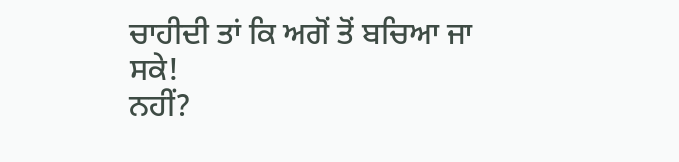ਚਾਹੀਦੀ ਤਾਂ ਕਿ ਅਗੋਂ ਤੋਂ ਬਚਿਆ ਜਾ ਸਕੇ!
ਨਹੀਂ?